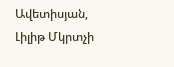Ավետիսյան, Լիլիթ Մկրտչի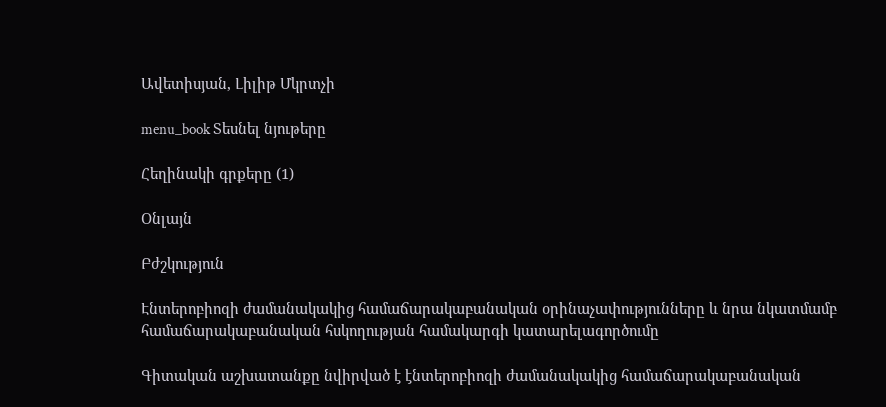Ավետիսյան, Լիլիթ Մկրտչի

menu_book Տեսնել նյութերը

Հեղինակի գրքերը (1)

Օնլայն

Բժշկություն

Էնտերոբիոզի ժամանակակից համաճարակաբանական օրինաչափությունները և նրա նկատմամբ համաճարակաբանական հսկողության համակարգի կատարելագործումը

Գիտական աշխատանքը նվիրված է էնտերոբիոզի ժամանակակից համաճարակաբանական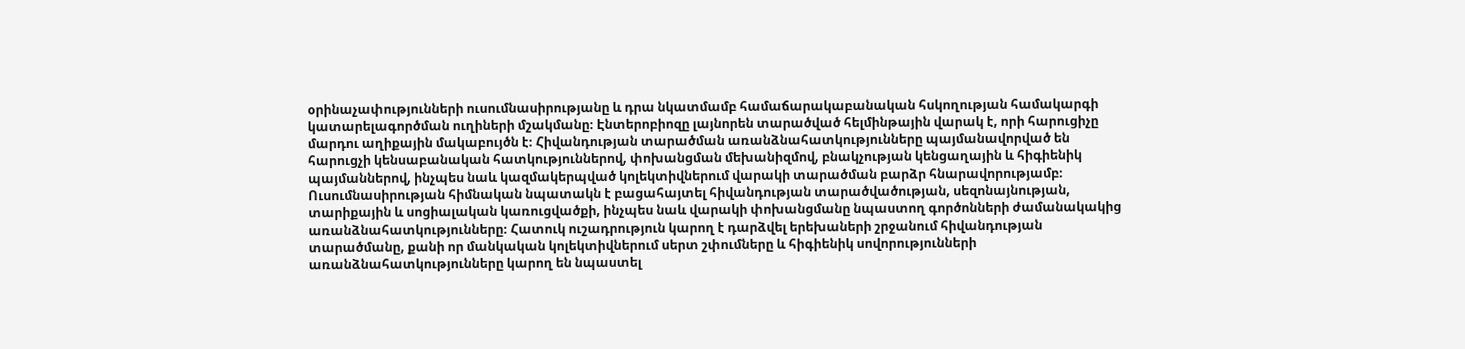օրինաչափությունների ուսումնասիրությանը և դրա նկատմամբ համաճարակաբանական հսկողության համակարգի կատարելագործման ուղիների մշակմանը։ Էնտերոբիոզը լայնորեն տարածված հելմինթային վարակ է, որի հարուցիչը մարդու աղիքային մակաբույծն է։ Հիվանդության տարածման առանձնահատկությունները պայմանավորված են հարուցչի կենսաբանական հատկություններով, փոխանցման մեխանիզմով, բնակչության կենցաղային և հիգիենիկ պայմաններով, ինչպես նաև կազմակերպված կոլեկտիվներում վարակի տարածման բարձր հնարավորությամբ։ Ուսումնասիրության հիմնական նպատակն է բացահայտել հիվանդության տարածվածության, սեզոնայնության, տարիքային և սոցիալական կառուցվածքի, ինչպես նաև վարակի փոխանցմանը նպաստող գործոնների ժամանակակից առանձնահատկությունները։ Հատուկ ուշադրություն կարող է դարձվել երեխաների շրջանում հիվանդության տարածմանը, քանի որ մանկական կոլեկտիվներում սերտ շփումները և հիգիենիկ սովորությունների առանձնահատկությունները կարող են նպաստել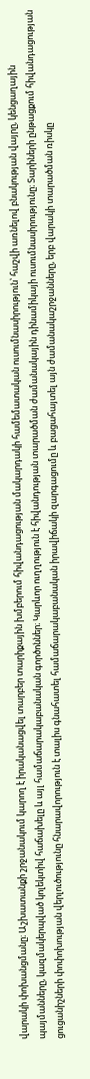վարակի փոխանցմանը։ Աշխատանքի շրջանակում կարող է իրականացվել տարբեր տարիքային խմբերում հիվանդացության մակարդակի համեմատական ուսումնասիրություն՝ հաշվի առնելով բնակության վայրը, կենցաղային պայմանները, կազմակերպված կոլեկտիվ հաճախելը և այլ համաճարակաբանական գործոններ։ Կարևոր ուղղություն է հիվանդության տարածման ժամանակային դինամիկայի ուսումնասիրությունը։ Տարիների ընթացքում հիվանդացության ցուցանիշների փոփոխության վերլուծությունը հնարավորություն է տալիս գնահատել համաճարակաբանական իրավիճակի զարգացումը և բացահայտել այն ժամանակաշրջանները, երբ վարակի տարածման ռիսկը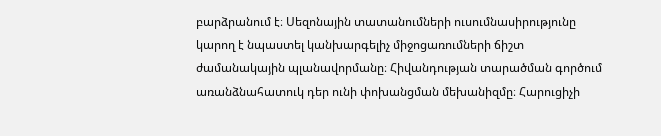բարձրանում է։ Սեզոնային տատանումների ուսումնասիրությունը կարող է նպաստել կանխարգելիչ միջոցառումների ճիշտ ժամանակային պլանավորմանը։ Հիվանդության տարածման գործում առանձնահատուկ դեր ունի փոխանցման մեխանիզմը։ Հարուցիչի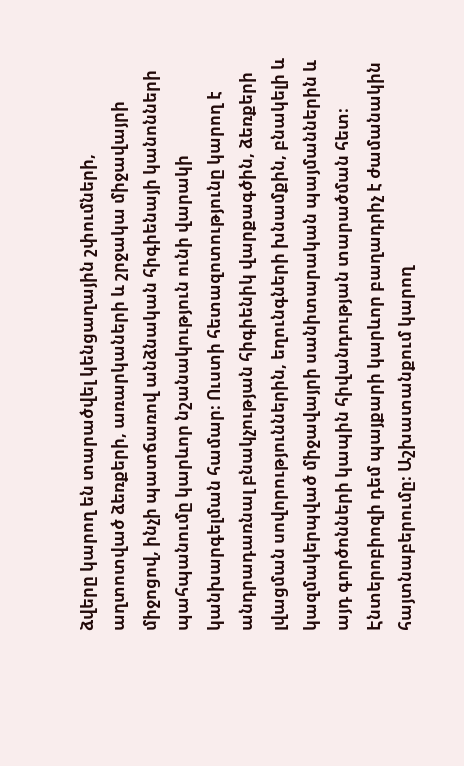ձվերը կարող են տարածվել կենցաղային շփումների, աղտոտված ձեռքերի, առարկաների և շրջակա միջավայրի միջոցով, ինչի պատճառով անձնական հիգիենայի կանոնների պահպանումը կարևոր նշանակություն ունի վարակի կանխարգելման համար։ Ուստի հետազոտությունը կարող է անդրադառնալ բնակչության հիգիենիկ վարքագծին, ձեռքերի լվացման սովորություններին, եղունգների խնամքին, բնակելի և կազմակերպված միջավայրի սանիտարական պայմաններին և այդ գործոնների կապին հիվանդության տարածման հետ։ Էնտերոբիոզի դեմ պայքարի կարևոր բաղադրիչ է ժամանակին հայտնաբերումը։ Աշխատանքում կարող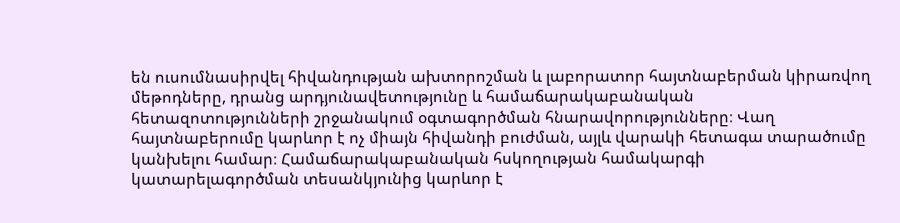են ուսումնասիրվել հիվանդության ախտորոշման և լաբորատոր հայտնաբերման կիրառվող մեթոդները, դրանց արդյունավետությունը և համաճարակաբանական հետազոտությունների շրջանակում օգտագործման հնարավորությունները։ Վաղ հայտնաբերումը կարևոր է ոչ միայն հիվանդի բուժման, այլև վարակի հետագա տարածումը կանխելու համար։ Համաճարակաբանական հսկողության համակարգի կատարելագործման տեսանկյունից կարևոր է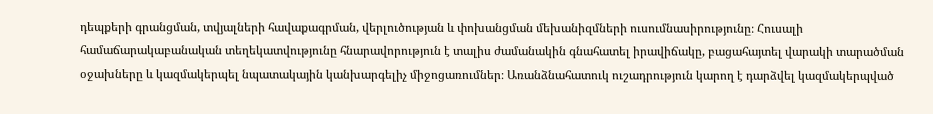դեպքերի գրանցման, տվյալների հավաքագրման, վերլուծության և փոխանցման մեխանիզմների ուսումնասիրությունը։ Հուսալի համաճարակաբանական տեղեկատվությունը հնարավորություն է տալիս ժամանակին գնահատել իրավիճակը, բացահայտել վարակի տարածման օջախները և կազմակերպել նպատակային կանխարգելիչ միջոցառումներ։ Առանձնահատուկ ուշադրություն կարող է դարձվել կազմակերպված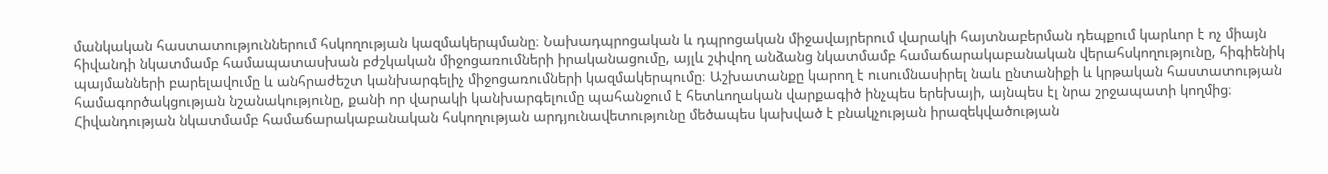մանկական հաստատություններում հսկողության կազմակերպմանը։ Նախադպրոցական և դպրոցական միջավայրերում վարակի հայտնաբերման դեպքում կարևոր է ոչ միայն հիվանդի նկատմամբ համապատասխան բժշկական միջոցառումների իրականացումը, այլև շփվող անձանց նկատմամբ համաճարակաբանական վերահսկողությունը, հիգիենիկ պայմանների բարելավումը և անհրաժեշտ կանխարգելիչ միջոցառումների կազմակերպումը։ Աշխատանքը կարող է ուսումնասիրել նաև ընտանիքի և կրթական հաստատության համագործակցության նշանակությունը, քանի որ վարակի կանխարգելումը պահանջում է հետևողական վարքագիծ ինչպես երեխայի, այնպես էլ նրա շրջապատի կողմից։ Հիվանդության նկատմամբ համաճարակաբանական հսկողության արդյունավետությունը մեծապես կախված է բնակչության իրազեկվածության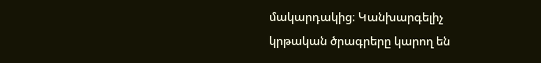մակարդակից։ Կանխարգելիչ կրթական ծրագրերը կարող են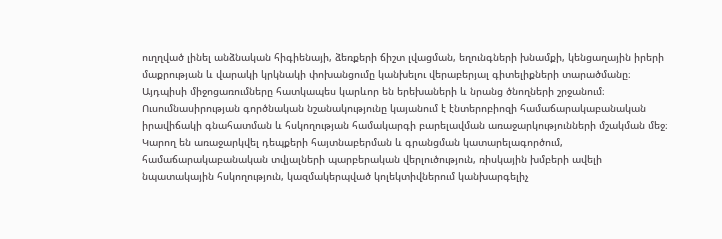ուղղված լինել անձնական հիգիենայի, ձեռքերի ճիշտ լվացման, եղունգների խնամքի, կենցաղային իրերի մաքրության և վարակի կրկնակի փոխանցումը կանխելու վերաբերյալ գիտելիքների տարածմանը։ Այդպիսի միջոցառումները հատկապես կարևոր են երեխաների և նրանց ծնողների շրջանում։ Ուսումնասիրության գործնական նշանակությունը կայանում է էնտերոբիոզի համաճարակաբանական իրավիճակի գնահատման և հսկողության համակարգի բարելավման առաջարկությունների մշակման մեջ։ Կարող են առաջարկվել դեպքերի հայտնաբերման և գրանցման կատարելագործում, համաճարակաբանական տվյալների պարբերական վերլուծություն, ռիսկային խմբերի ավելի նպատակային հսկողություն, կազմակերպված կոլեկտիվներում կանխարգելիչ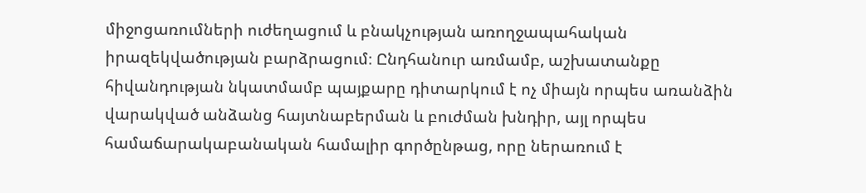միջոցառումների ուժեղացում և բնակչության առողջապահական իրազեկվածության բարձրացում։ Ընդհանուր առմամբ, աշխատանքը հիվանդության նկատմամբ պայքարը դիտարկում է ոչ միայն որպես առանձին վարակված անձանց հայտնաբերման և բուժման խնդիր, այլ որպես համաճարակաբանական համալիր գործընթաց, որը ներառում է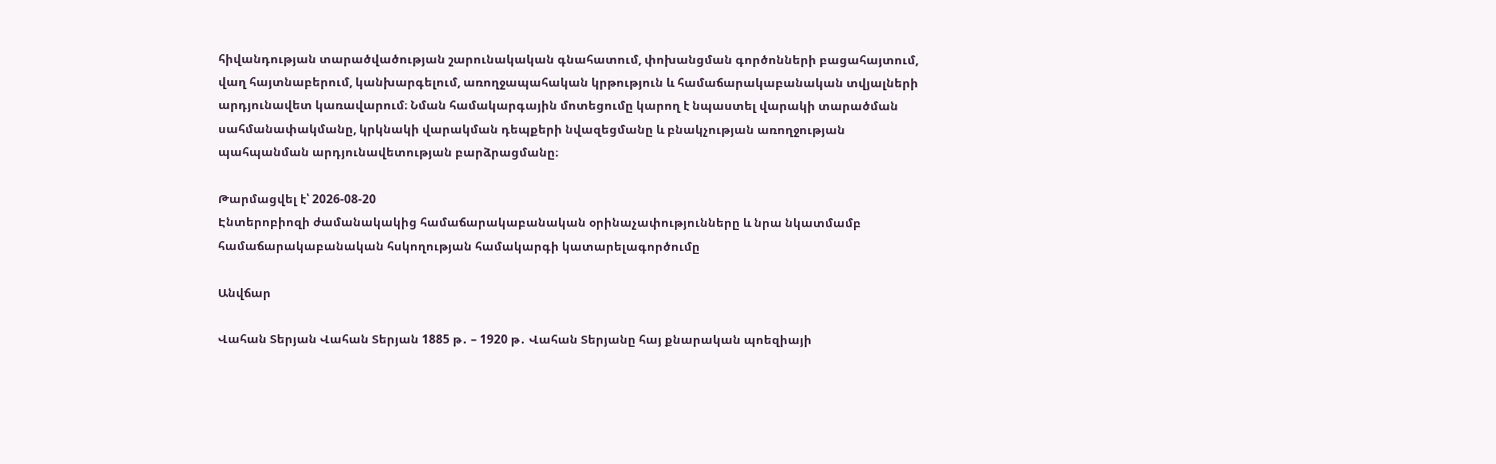հիվանդության տարածվածության շարունակական գնահատում, փոխանցման գործոնների բացահայտում, վաղ հայտնաբերում, կանխարգելում, առողջապահական կրթություն և համաճարակաբանական տվյալների արդյունավետ կառավարում։ Նման համակարգային մոտեցումը կարող է նպաստել վարակի տարածման սահմանափակմանը, կրկնակի վարակման դեպքերի նվազեցմանը և բնակչության առողջության պահպանման արդյունավետության բարձրացմանը։

Թարմացվել է՝ 2026-08-20
Էնտերոբիոզի ժամանակակից համաճարակաբանական օրինաչափությունները և նրա նկատմամբ համաճարակաբանական հսկողության համակարգի կատարելագործումը

Անվճար

Վահան Տերյան Վահան Տերյան 1885 թ․ – 1920 թ․ Վահան Տերյանը հայ քնարական պոեզիայի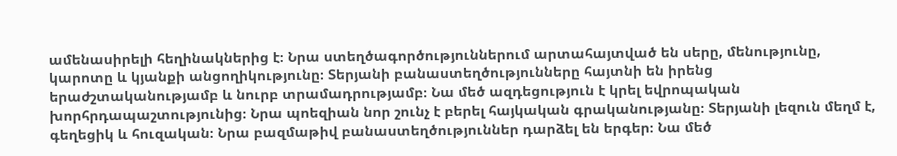ամենասիրելի հեղինակներից է։ Նրա ստեղծագործություններում արտահայտված են սերը, մենությունը, կարոտը և կյանքի անցողիկությունը։ Տերյանի բանաստեղծությունները հայտնի են իրենց երաժշտականությամբ և նուրբ տրամադրությամբ։ Նա մեծ ազդեցություն է կրել եվրոպական խորհրդապաշտությունից։ Նրա պոեզիան նոր շունչ է բերել հայկական գրականությանը։ Տերյանի լեզուն մեղմ է, գեղեցիկ և հուզական։ Նրա բազմաթիվ բանաստեղծություններ դարձել են երգեր։ Նա մեծ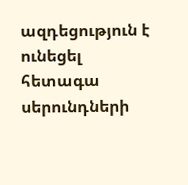ազդեցություն է ունեցել հետագա սերունդների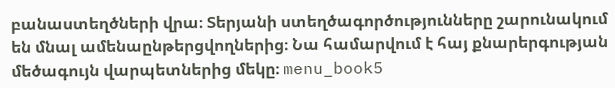բանաստեղծների վրա։ Տերյանի ստեղծագործությունները շարունակում են մնալ ամենաընթերցվողներից։ Նա համարվում է հայ քնարերգության մեծագույն վարպետներից մեկը։ menu_book5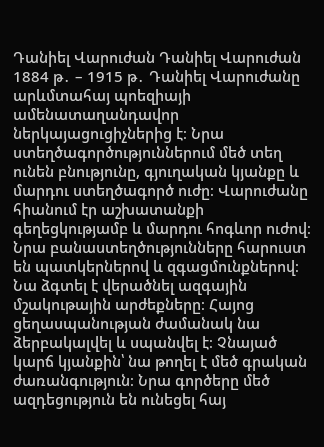Դանիել Վարուժան Դանիել Վարուժան 1884 թ․ – 1915 թ․ Դանիել Վարուժանը արևմտահայ պոեզիայի ամենատաղանդավոր ներկայացուցիչներից է։ Նրա ստեղծագործություններում մեծ տեղ ունեն բնությունը, գյուղական կյանքը և մարդու ստեղծագործ ուժը։ Վարուժանը հիանում էր աշխատանքի գեղեցկությամբ և մարդու հոգևոր ուժով։ Նրա բանաստեղծությունները հարուստ են պատկերներով և զգացմունքներով։ Նա ձգտել է վերածնել ազգային մշակութային արժեքները։ Հայոց ցեղասպանության ժամանակ նա ձերբակալվել և սպանվել է։ Չնայած կարճ կյանքին՝ նա թողել է մեծ գրական ժառանգություն։ Նրա գործերը մեծ ազդեցություն են ունեցել հայ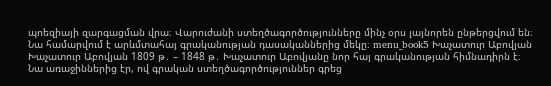պոեզիայի զարգացման վրա։ Վարուժանի ստեղծագործությունները մինչ օրս լայնորեն ընթերցվում են։ Նա համարվում է արևմտահայ գրականության դասականներից մեկը։ menu_book5 Խաչատուր Աբովյան Խաչատուր Աբովյան 1809 թ․ – 1848 թ․ Խաչատուր Աբովյանը նոր հայ գրականության հիմնադիրն է։ Նա առաջիններից էր, ով գրական ստեղծագործություններ գրեց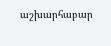աշխարհաբար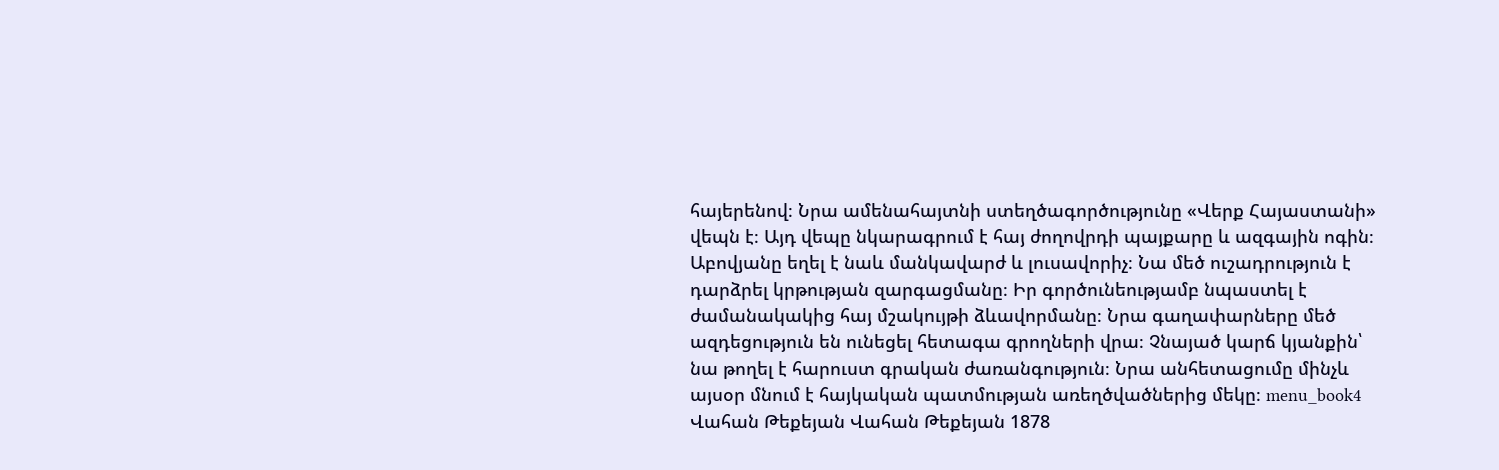հայերենով։ Նրա ամենահայտնի ստեղծագործությունը «Վերք Հայաստանի» վեպն է։ Այդ վեպը նկարագրում է հայ ժողովրդի պայքարը և ազգային ոգին։ Աբովյանը եղել է նաև մանկավարժ և լուսավորիչ։ Նա մեծ ուշադրություն է դարձրել կրթության զարգացմանը։ Իր գործունեությամբ նպաստել է ժամանակակից հայ մշակույթի ձևավորմանը։ Նրա գաղափարները մեծ ազդեցություն են ունեցել հետագա գրողների վրա։ Չնայած կարճ կյանքին՝ նա թողել է հարուստ գրական ժառանգություն։ Նրա անհետացումը մինչև այսօր մնում է հայկական պատմության առեղծվածներից մեկը։ menu_book4 Վահան Թեքեյան Վահան Թեքեյան 1878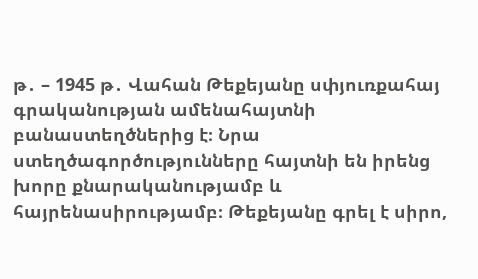թ․ – 1945 թ․ Վահան Թեքեյանը սփյուռքահայ գրականության ամենահայտնի բանաստեղծներից է։ Նրա ստեղծագործությունները հայտնի են իրենց խորը քնարականությամբ և հայրենասիրությամբ։ Թեքեյանը գրել է սիրո,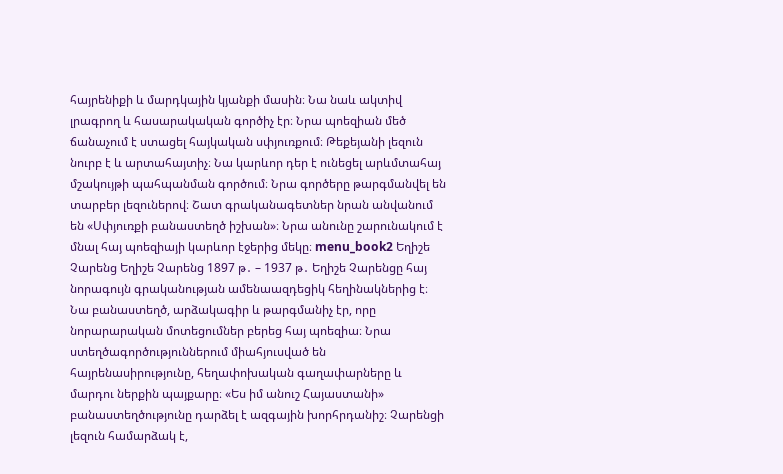հայրենիքի և մարդկային կյանքի մասին։ Նա նաև ակտիվ լրագրող և հասարակական գործիչ էր։ Նրա պոեզիան մեծ ճանաչում է ստացել հայկական սփյուռքում։ Թեքեյանի լեզուն նուրբ է և արտահայտիչ։ Նա կարևոր դեր է ունեցել արևմտահայ մշակույթի պահպանման գործում։ Նրա գործերը թարգմանվել են տարբեր լեզուներով։ Շատ գրականագետներ նրան անվանում են «Սփյուռքի բանաստեղծ իշխան»։ Նրա անունը շարունակում է մնալ հայ պոեզիայի կարևոր էջերից մեկը։ menu_book2 Եղիշե Չարենց Եղիշե Չարենց 1897 թ․ – 1937 թ․ Եղիշե Չարենցը հայ նորագույն գրականության ամենաազդեցիկ հեղինակներից է։ Նա բանաստեղծ, արձակագիր և թարգմանիչ էր, որը նորարարական մոտեցումներ բերեց հայ պոեզիա։ Նրա ստեղծագործություններում միահյուսված են հայրենասիրությունը, հեղափոխական գաղափարները և մարդու ներքին պայքարը։ «Ես իմ անուշ Հայաստանի» բանաստեղծությունը դարձել է ազգային խորհրդանիշ։ Չարենցի լեզուն համարձակ է,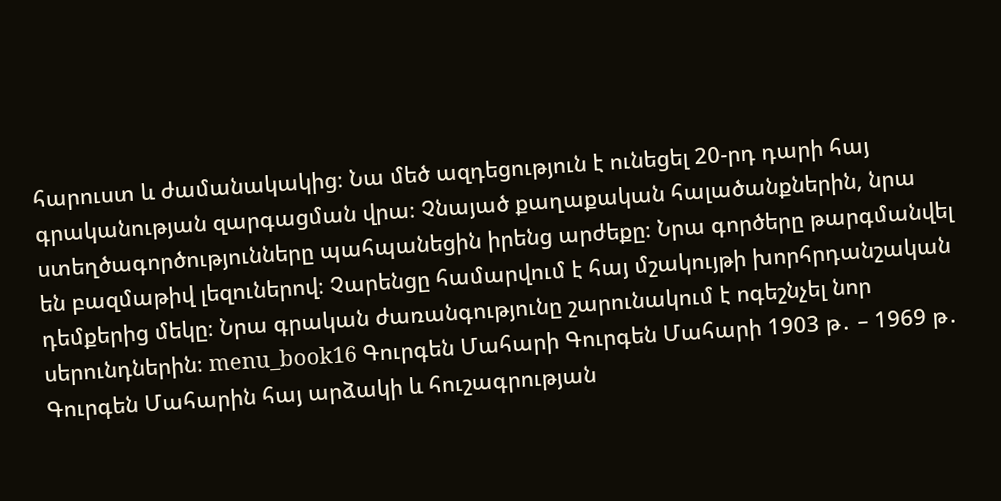հարուստ և ժամանակակից։ Նա մեծ ազդեցություն է ունեցել 20-րդ դարի հայ գրականության զարգացման վրա։ Չնայած քաղաքական հալածանքներին, նրա ստեղծագործությունները պահպանեցին իրենց արժեքը։ Նրա գործերը թարգմանվել են բազմաթիվ լեզուներով։ Չարենցը համարվում է հայ մշակույթի խորհրդանշական դեմքերից մեկը։ Նրա գրական ժառանգությունը շարունակում է ոգեշնչել նոր սերունդներին։ menu_book16 Գուրգեն Մահարի Գուրգեն Մահարի 1903 թ․ – 1969 թ․ Գուրգեն Մահարին հայ արձակի և հուշագրության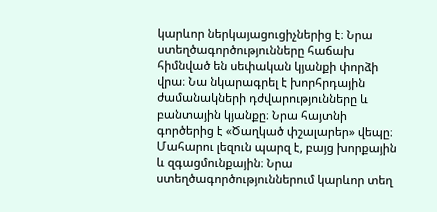կարևոր ներկայացուցիչներից է։ Նրա ստեղծագործությունները հաճախ հիմնված են սեփական կյանքի փորձի վրա։ Նա նկարագրել է խորհրդային ժամանակների դժվարությունները և բանտային կյանքը։ Նրա հայտնի գործերից է «Ծաղկած փշալարեր» վեպը։ Մահարու լեզուն պարզ է, բայց խորքային և զգացմունքային։ Նրա ստեղծագործություններում կարևոր տեղ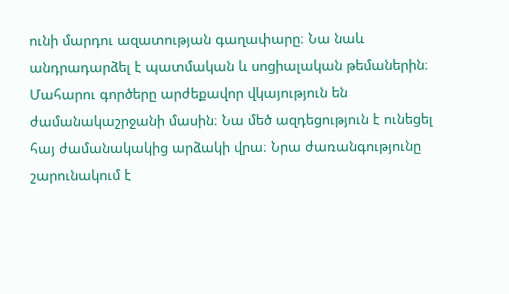ունի մարդու ազատության գաղափարը։ Նա նաև անդրադարձել է պատմական և սոցիալական թեմաներին։ Մահարու գործերը արժեքավոր վկայություն են ժամանակաշրջանի մասին։ Նա մեծ ազդեցություն է ունեցել հայ ժամանակակից արձակի վրա։ Նրա ժառանգությունը շարունակում է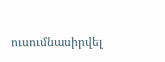ուսումնասիրվել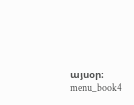այսօր։ menu_book4